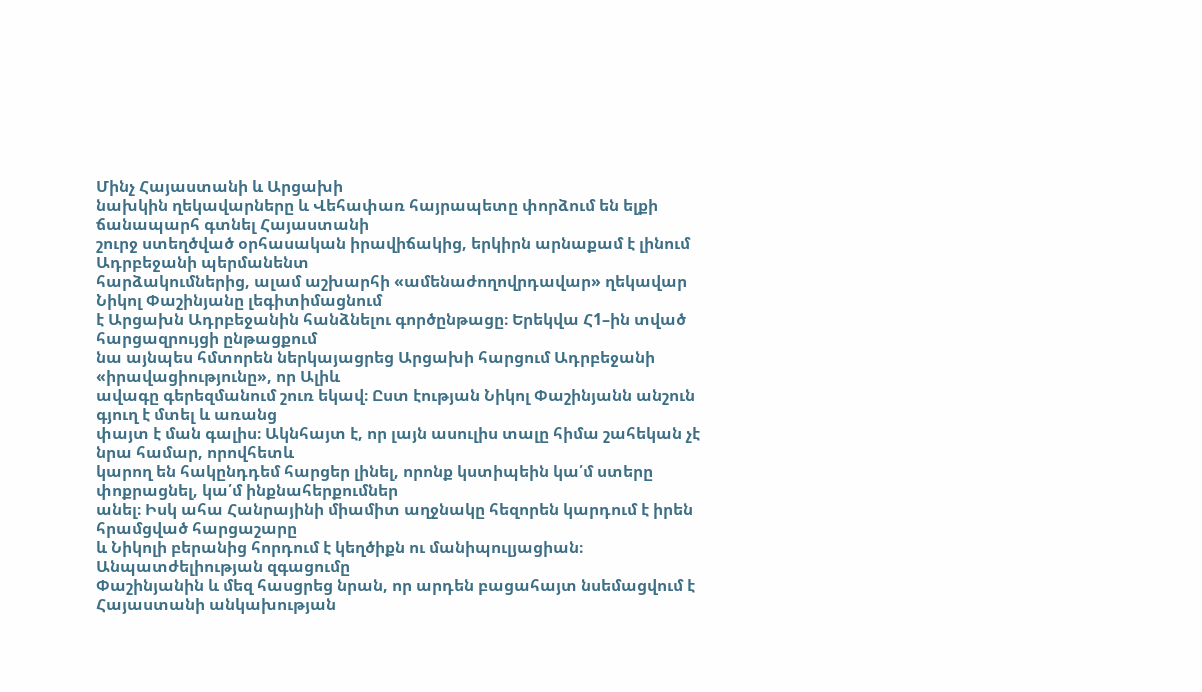Մինչ Հայաստանի և Արցախի
նախկին ղեկավարները և Վեհափառ հայրապետը փորձում են ելքի ճանապարհ գտնել Հայաստանի
շուրջ ստեղծված օրհասական իրավիճակից, երկիրն արնաքամ է լինում Ադրբեջանի պերմանենտ
հարձակումներից, ալամ աշխարհի «ամենաժողովրդավար» ղեկավար Նիկոլ Փաշինյանը լեգիտիմացնում
է Արցախն Ադրբեջանին հանձնելու գործընթացը։ Երեկվա Հ1–ին տված հարցազրույցի ընթացքում
նա այնպես հմտորեն ներկայացրեց Արցախի հարցում Ադրբեջանի «իրավացիությունը», որ Ալիև
ավագը գերեզմանում շուռ եկավ։ Ըստ էության Նիկոլ Փաշինյանն անշուն գյուղ է մտել և առանց
փայտ է ման գալիս։ Ակնհայտ է, որ լայն ասուլիս տալը հիմա շահեկան չէ նրա համար, որովհետև
կարող են հակընդդեմ հարցեր լինել, որոնք կստիպեին կա՛մ ստերը փոքրացնել, կա՛մ ինքնահերքումներ
անել։ Իսկ ահա Հանրայինի միամիտ աղջնակը հեզորեն կարդում է իրեն հրամցված հարցաշարը
և Նիկոլի բերանից հորդում է կեղծիքն ու մանիպուլյացիան։
Անպատժելիության զգացումը
Փաշինյանին և մեզ հասցրեց նրան, որ արդեն բացահայտ նսեմացվում է Հայաստանի անկախության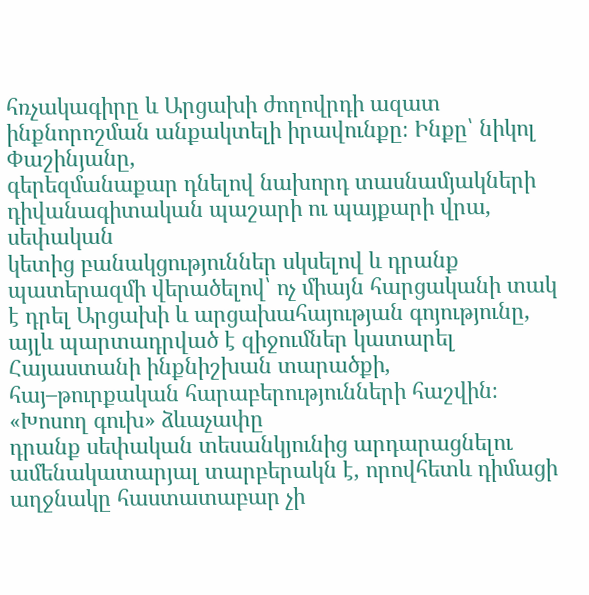հռչակագիրը և Արցախի ժողովրդի ազատ ինքնորոշման անքակտելի իրավունքը։ Ինքը՝ նիկոլ Փաշինյանը,
գերեզմանաքար դնելով նախորդ տասնամյակների դիվանագիտական պաշարի ու պայքարի վրա, սեփական
կետից բանակցություններ սկսելով և դրանք պատերազմի վերածելով՝ ոչ միայն հարցականի տակ
է դրել Արցախի և արցախահայության գոյությունը, այլև պարտադրված է զիջումներ կատարել
Հայաստանի ինքնիշխան տարածքի, հայ–թուրքական հարաբերությունների հաշվին։
«Խոսող գուխ» ձևաչափը
դրանք սեփական տեսանկյունից արդարացնելու ամենակատարյալ տարբերակն է, որովհետև դիմացի
աղջնակը հաստատաբար չի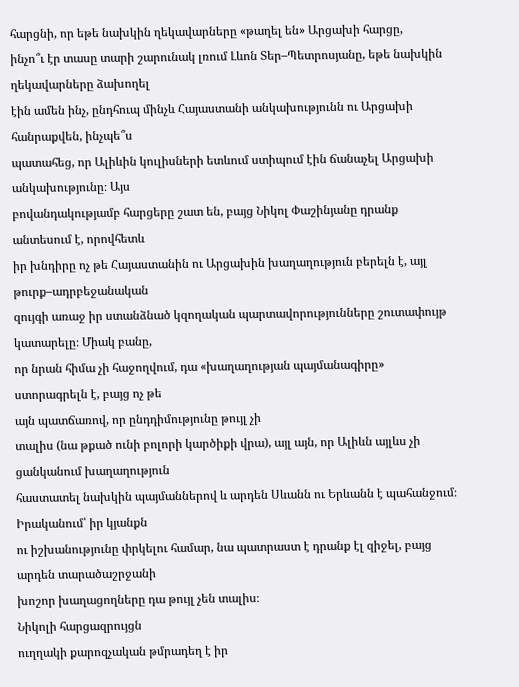հարցնի, որ եթե նախկին ղեկավարները «թաղել են» Արցախի հարցը,
ինչո՞ւ էր տասը տարի շարունակ լռում Լևոն Տեր–Պետրոսյանը, եթե նախկին ղեկավարները ձախողել
էին ամեն ինչ, ընդհուպ մինչև Հայաստանի անկախությունն ու Արցախի հանրաքվեն, ինչպե՞ս
պատահեց, որ Ալիևին կուլիսների ետևում ստիպում էին ճանաչել Արցախի անկախությունը։ Այս
բովանդակությամբ հարցերը շատ են, բայց Նիկոլ Փաշինյանը դրանք անտեսում է, որովհետև
իր խնդիրը ոչ թե Հայաստանին ու Արցախին խաղաղություն բերելն է, այլ թուրք–ադրբեջանական
զույգի առաջ իր ստանձնած կզողական պարտավորությունները շուտափույթ կատարելը։ Միակ բանը,
որ նրան հիմա չի հաջողվում, դա «խաղաղության պայմանագիրը» ստորագրելն է, բայց ոչ թե
այն պատճառով, որ ընդդիմությունը թույլ չի
տալիս (նա թքած ունի բոլորի կարծիքի վրա), այլ այն, որ Ալիևն այլևս չի ցանկանում խաղաղություն
հաստատել նախկին պայմաններով և արդեն Սևանն ու Երևանն է պահանջում։ Իրականում՝ իր կյանքն
ու իշխանությունը փրկելու համար, նա պատրաստ է դրանք էլ զիջել, բայց արդեն տարածաշրջանի
խոշոր խաղացողները դա թույլ չեն տալիս։
Նիկոլի հարցազրույցն
ուղղակի քարոզչական թմրադեղ է իր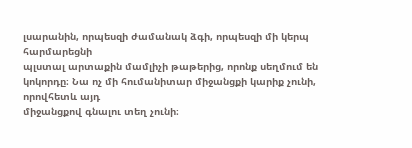լսարանին, որպեսզի ժամանակ ձգի, որպեսզի մի կերպ հարմարեցնի
պլստալ արտաքին մամլիչի թաթերից, որոնք սեղմում են կոկորդը։ Նա ոչ մի հումանիտար միջանցքի կարիք չունի, որովհետև այդ
միջանցքով գնալու տեղ չունի։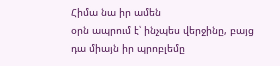Հիմա նա իր ամեն
օրն ապրում է՝ ինչպես վերջինը, բայց դա միայն իր պրոբլեմը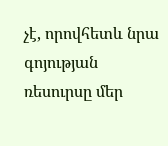չէ, որովհետև նրա գոյության
ռեսուրսը մեր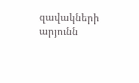զավակների արյունն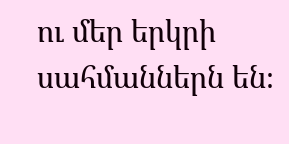ու մեր երկրի սահմաններն են։